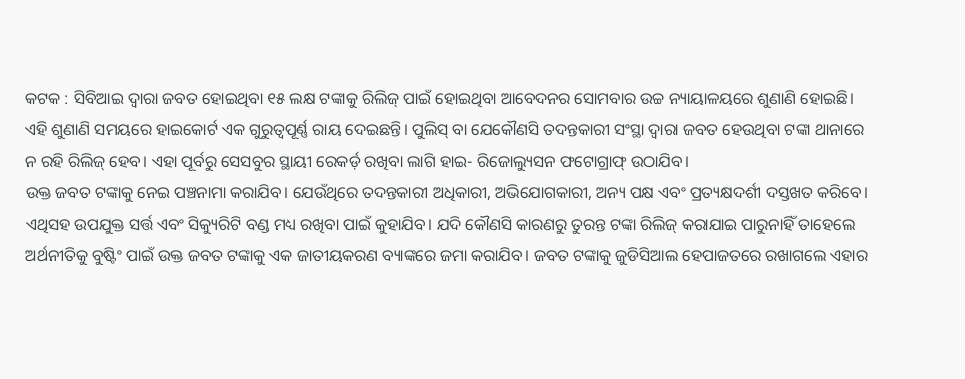କଟକ : ସିବିଆଇ ଦ୍ୱାରା ଜବତ ହୋଇଥିବା ୧୫ ଲକ୍ଷ ଟଙ୍କାକୁ ରିଲିଜ୍ ପାଇଁ ହୋଇଥିବା ଆବେଦନର ସୋମବାର ଉଚ୍ଚ ନ୍ୟାୟାଳୟରେ ଶୁଣାଣି ହୋଇଛି। ଏହି ଶୁଣାଣି ସମୟରେ ହାଇକୋର୍ଟ ଏକ ଗୁରୁତ୍ବପୂର୍ଣ୍ଣ ରାୟ ଦେଇଛନ୍ତି। ପୁଲିସ୍ ବା ଯେକୌଣସି ତଦନ୍ତକାରୀ ସଂସ୍ଥା ଦ୍ବାରା ଜବତ ହେଉଥିବା ଟଙ୍କା ଥାନାରେ ନ ରହି ରିଲିଜ୍ ହେବ। ଏହା ପୂର୍ବରୁ ସେସବୁର ସ୍ଥାୟୀ ରେକର୍ଡ଼ ରଖିବା ଲାଗି ହାଇ- ରିଜୋଲ୍ୟୁସନ ଫଟୋଗ୍ରାଫ୍ ଉଠାଯିବ।
ଉକ୍ତ ଜବତ ଟଙ୍କାକୁ ନେଇ ପଞ୍ଚନାମା କରାଯିବ। ଯେଉଁଥିରେ ତଦନ୍ତକାରୀ ଅଧିକାରୀ, ଅଭିଯୋଗକାରୀ, ଅନ୍ୟ ପକ୍ଷ ଏବଂ ପ୍ରତ୍ୟକ୍ଷଦର୍ଶୀ ଦସ୍ତଖତ କରିବେ। ଏଥିସହ ଉପଯୁକ୍ତ ସର୍ତ୍ତ ଏବଂ ସିକ୍ୟୁରିଟି ବଣ୍ଡ ମଧ୍ୟ ରଖିବା ପାଇଁ କୁହାଯିବ। ଯଦି କୌଣସି କାରଣରୁ ତୁରନ୍ତ ଟଙ୍କା ରିଲିଜ୍ କରାଯାଇ ପାରୁନାହିଁ ତାହେଲେ ଅର୍ଥନୀତିକୁ ବୁଷ୍ଟିଂ ପାଇଁ ଉକ୍ତ ଜବତ ଟଙ୍କାକୁ ଏକ ଜାତୀୟକରଣ ବ୍ୟାଙ୍କରେ ଜମା କରାଯିବ। ଜବତ ଟଙ୍କାକୁ ଜୁଡିସିଆଲ ହେପାଜତରେ ରଖାଗଲେ ଏହାର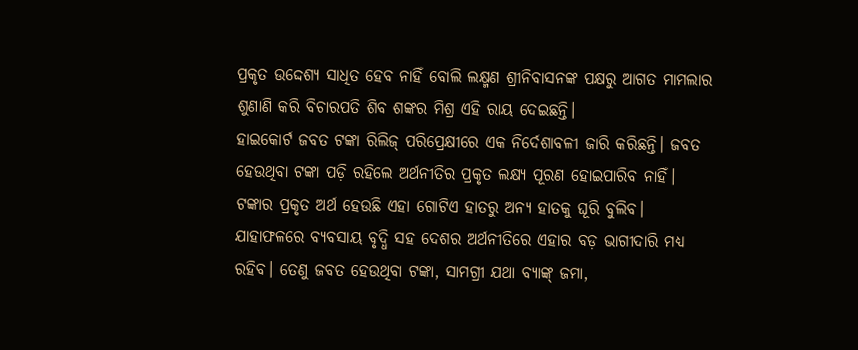ପ୍ରକୃତ ଉଦ୍ଦେଶ୍ୟ ସାଧିତ ହେବ ନାହିଁ ବୋଲି ଲକ୍ଷ୍ମଣ ଶ୍ରୀନିବାସନଙ୍କ ପକ୍ଷରୁ ଆଗତ ମାମଲାର ଶୁଣାଣି କରି ବିଚାରପତି ଶିବ ଶଙ୍କର ମିଶ୍ର ଏହି ରାୟ ଦେଇଛନ୍ତି।
ହାଇକୋର୍ଟ ଜବତ ଟଙ୍କା ରିଲିଜ୍ ପରିପ୍ରେକ୍ଷୀରେ ଏକ ନିର୍ଦେଶାବଳୀ ଜାରି କରିଛନ୍ତି। ଜବତ ହେଉଥିବା ଟଙ୍କା ପଡ଼ି ରହିଲେ ଅର୍ଥନୀତିର ପ୍ରକୃତ ଲକ୍ଷ୍ୟ ପୂରଣ ହୋଇପାରିବ ନାହିଁ। ଟଙ୍କାର ପ୍ରକୃତ ଅର୍ଥ ହେଉଛି ଏହା ଗୋଟିଏ ହାତରୁ ଅନ୍ୟ ହାତକୁ ଘୂରି ବୁଲିବ। ଯାହାଫଳରେ ବ୍ୟବସାୟ ବୃଦ୍ଧି ସହ ଦେଶର ଅର୍ଥନୀତିରେ ଏହାର ବଡ଼ ଭାଗୀଦାରି ମଧ୍ୟ ରହିବ। ତେଣୁ ଜବତ ହେଉଥିବା ଟଙ୍କା, ସାମଗ୍ରୀ ଯଥା ବ୍ୟାଙ୍କ୍ ଜମା,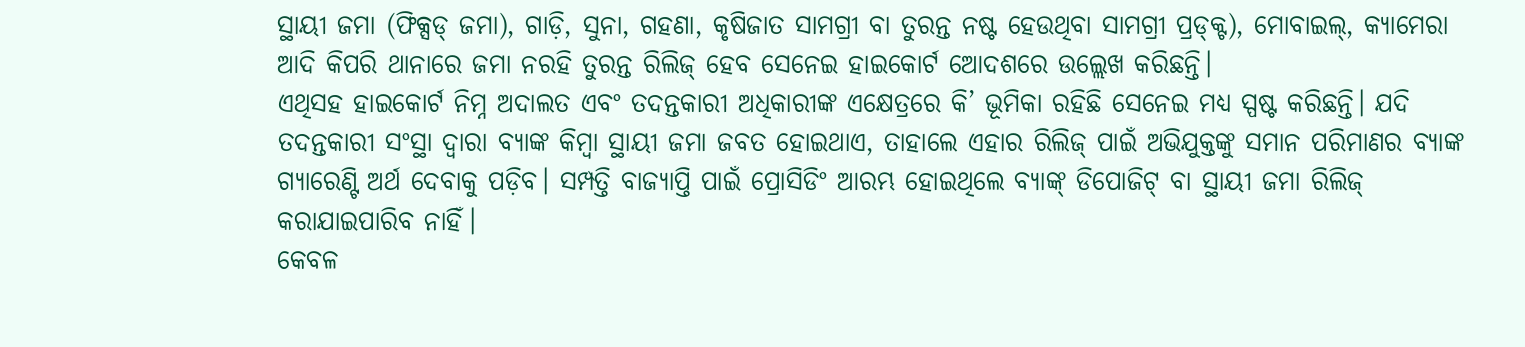ସ୍ଥାୟୀ ଜମା (ଫିକ୍ସଡ୍ ଜମା), ଗାଡ଼ି, ସୁନା, ଗହଣା, କୃଷିଜାତ ସାମଗ୍ରୀ ବା ତୁରନ୍ତ ନଷ୍ଟ ହେଉଥିବା ସାମଗ୍ରୀ ପ୍ରଡ୍କ୍ଟ), ମୋବାଇଲ୍, କ୍ୟାମେରା ଆଦି କିପରି ଥାନାରେ ଜମା ନରହି ତୁରନ୍ତ ରିଲିଜ୍ ହେବ ସେନେଇ ହାଇକୋର୍ଟ ଆେଦଶରେ ଉଲ୍ଲେଖ କରିଛନ୍ତି।
ଏଥିସହ ହାଇକୋର୍ଟ ନିମ୍ନ ଅଦାଲତ ଏବଂ ତଦନ୍ତକାରୀ ଅଧିକାରୀଙ୍କ ଏକ୍ଷେତ୍ରରେ କି’ ଭୂମିକା ରହିଛି ସେନେଇ ମଧ୍ୟ ସ୍ପଷ୍ଟ କରିଛନ୍ତି। ଯଦି ତଦନ୍ତକାରୀ ସଂସ୍ଥା ଦ୍ୱାରା ବ୍ୟାଙ୍କ କିମ୍ବା ସ୍ଥାୟୀ ଜମା ଜବତ ହୋଇଥାଏ, ତାହାଲେ ଏହାର ରିଲିଜ୍ ପାଇଁ ଅଭିଯୁକ୍ତଙ୍କୁ ସମାନ ପରିମାଣର ବ୍ୟାଙ୍କ ଗ୍ୟାରେଣ୍ଟି ଅର୍ଥ ଦେବାକୁ ପଡ଼ିବ। ସମ୍ପତ୍ତି ବାଜ୍ୟାପ୍ତି ପାଇଁ ପ୍ରୋସିଡିଂ ଆରମ୍ଭ ହୋଇଥିଲେ ବ୍ୟାଙ୍କ୍ ଡିପୋଜିଟ୍ ବା ସ୍ଥାୟୀ ଜମା ରିଲିଜ୍ କରାଯାଇପାରିବ ନାହିଁ।
କେବଳ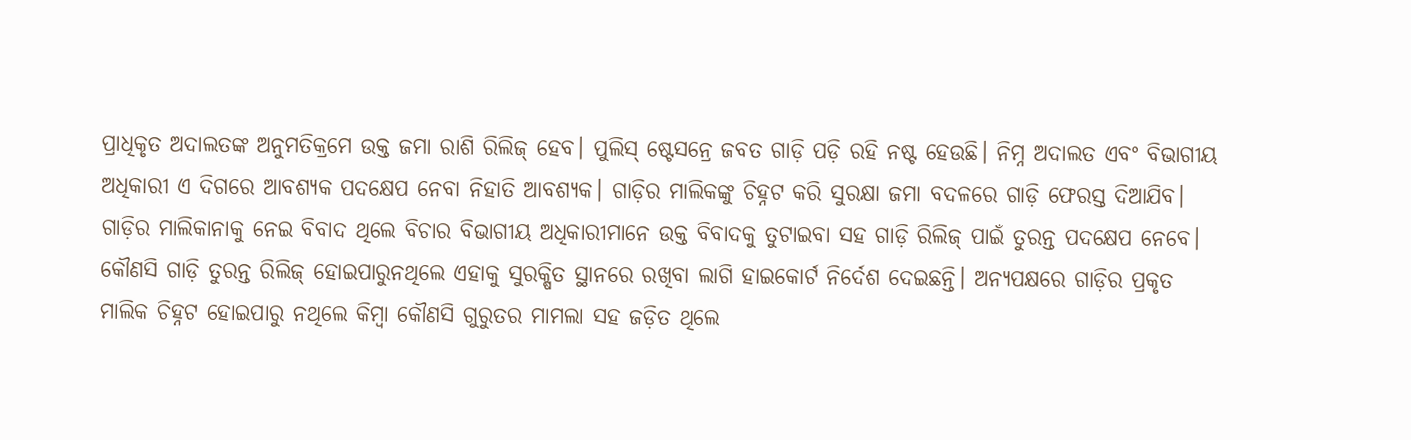ପ୍ରାଧିକୃତ ଅଦାଲତଙ୍କ ଅନୁମତିକ୍ରମେ ଉକ୍ତ ଜମା ରାଶି ରିଲିଜ୍ ହେବ। ପୁଲିସ୍ ଷ୍ଟେସନ୍ରେ ଜବତ ଗାଡ଼ି ପଡ଼ି ରହି ନଷ୍ଟ ହେଉଛି। ନିମ୍ନ ଅଦାଲତ ଏବଂ ବିଭାଗୀୟ ଅଧିକାରୀ ଏ ଦିଗରେ ଆବଶ୍ୟକ ପଦକ୍ଷେପ ନେବା ନିହାତି ଆବଶ୍ୟକ। ଗାଡ଼ିର ମାଲିକଙ୍କୁ ଚିହ୍ନଟ କରି ସୁରକ୍ଷା ଜମା ବଦଳରେ ଗାଡ଼ି ଫେରସ୍ତ ଦିଆଯିବ। ଗାଡ଼ିର ମାଲିକାନାକୁ ନେଇ ବିବାଦ ଥିଲେ ବିଚାର ବିଭାଗୀୟ ଅଧିକାରୀମାନେ ଉକ୍ତ ବିବାଦକୁ ତୁଟାଇବା ସହ ଗାଡ଼ି ରିଲିଜ୍ ପାଇଁ ତୁରନ୍ତ ପଦକ୍ଷେପ ନେବେ।
କୌଣସି ଗାଡ଼ି ତୁରନ୍ତ ରିଲିଜ୍ ହୋଇପାରୁନଥିଲେ ଏହାକୁ ସୁରକ୍ଷିତ ସ୍ଥାନରେ ରଖିବା ଲାଗି ହାଇକୋର୍ଟ ନିର୍ଦେଶ ଦେଇଛନ୍ତି। ଅନ୍ୟପକ୍ଷରେ ଗାଡ଼ିର ପ୍ରକୃତ ମାଲିକ ଚିହ୍ନଟ ହୋଇପାରୁ ନଥିଲେ କିମ୍ବା କୌଣସି ଗୁରୁତର ମାମଲା ସହ ଜଡ଼ିତ ଥିଲେ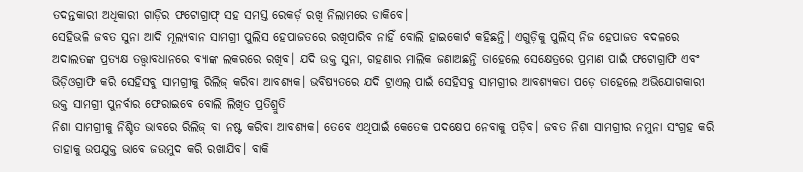ତଦନ୍ତକାରୀ ଅଧିକାରୀ ଗାଡ଼ିର ଫଟୋଗ୍ରାଫ୍ ସହ ସମସ୍ତ ରେକର୍ଡ଼ ରଖି ନିଲାମରେ ଡାକିବେ।
ସେହିଭଳି ଜବତ ସୁନା ଆଦି ମୂଲ୍ୟବାନ ସାମଗ୍ରୀ ପୁଲିସ ହେପାଜତରେ ରଖିପାରିବ ନାହିଁ ବୋଲି ହାଇକୋର୍ଟ କହିଛନ୍ତି। ଏଗୁଡ଼ିକୁ ପୁଲିସ୍ ନିଜ ହେପାଜତ ବଦଳରେ ଅଦାଲତଙ୍କ ପ୍ରତ୍ୟକ୍ଷ ତତ୍ତ୍ବାବଧାନରେ ବ୍ୟାଙ୍କ ଲକରରେ ରଖିବ। ଯଦି ଉକ୍ତ ସୁନା, ଗହଣାର ମାଲିକ ଜଣାଅଛନ୍ତି ତାହେଲେ ସେକ୍ଷେତ୍ରରେ ପ୍ରମାଣ ପାଇଁ ଫଟୋଗ୍ରାଫି ଏବଂ ଭିଡ଼ିଓଗ୍ରାଫି କରି ସେହିସବୁ ସାମଗ୍ରୀକୁ ରିଲିଜ୍ କରିବା ଆବଶ୍ୟକ। ଭବିଷ୍ୟତରେ ଯଦି ଟ୍ରାଏଲ୍ ପାଇଁ ସେହିସବୁ ସାମଗ୍ରୀର ଆବଶ୍ୟକତା ପଡ଼େ ତାହେଲେ ଅଭିଯୋଗକାରୀ ଉକ୍ତ ସାମଗ୍ରୀ ପୁନର୍ବାର ଫେରାଇବେ ବୋଲି ଲିଖିତ ପ୍ରତିଶ୍ରୁତି
ନିଶା ସାମଗ୍ରୀକୁ ନିଶ୍ଚିତ ଭାବରେ ରିଲିଜ୍ ବା ନଷ୍ଟ କରିବା ଆବଶ୍ୟକ। ତେବେ ଏଥିପାଇଁ କେତେକ ପଦକ୍ଷେପ ନେବାକୁ ପଡ଼ିବ। ଜବତ ନିଶା ସାମଗ୍ରୀର ନମୁନା ସଂଗ୍ରହ କରି ତାହାକୁ ଉପଯୁକ୍ତ ଭାବେ ଜଉମୁଦ କରି ରଖାଯିବ। ବାକି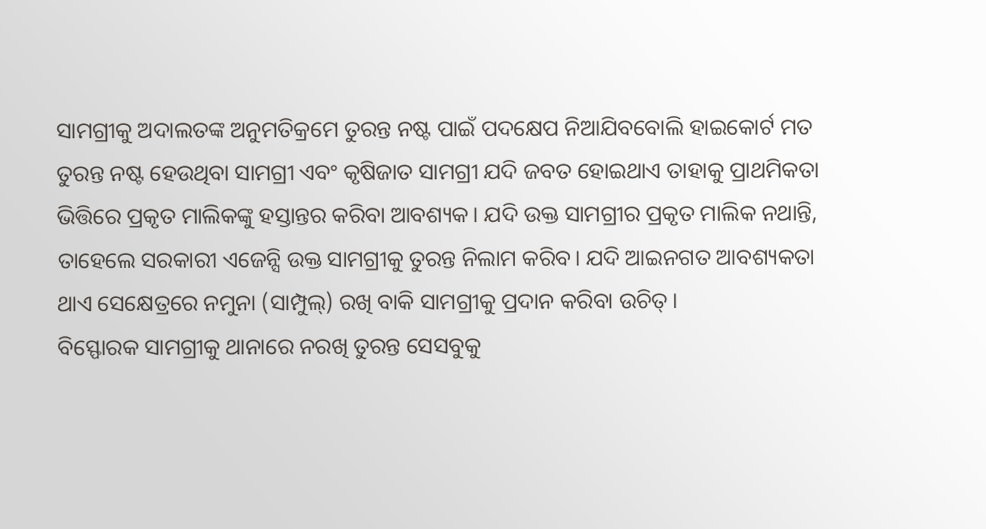ସାମଗ୍ରୀକୁ ଅଦାଲତଙ୍କ ଅନୁମତିକ୍ରମେ ତୁରନ୍ତ ନଷ୍ଟ ପାଇଁ ପଦକ୍ଷେପ ନିଆଯିବବୋଲି ହାଇକୋର୍ଟ ମତ
ତୁରନ୍ତ ନଷ୍ଟ ହେଉଥିବା ସାମଗ୍ରୀ ଏବଂ କୃଷିଜାତ ସାମଗ୍ରୀ ଯଦି ଜବତ ହୋଇଥାଏ ତାହାକୁ ପ୍ରାଥମିକତା ଭିତ୍ତିରେ ପ୍ରକୃତ ମାଲିକଙ୍କୁ ହସ୍ତାନ୍ତର କରିବା ଆବଶ୍ୟକ। ଯଦି ଉକ୍ତ ସାମଗ୍ରୀର ପ୍ରକୃତ ମାଲିକ ନଥାନ୍ତି, ତାହେଲେ ସରକାରୀ ଏଜେନ୍ସି ଉକ୍ତ ସାମଗ୍ରୀକୁ ତୁରନ୍ତ ନିଲାମ କରିବ। ଯଦି ଆଇନଗତ ଆବଶ୍ୟକତା ଥାଏ ସେକ୍ଷେତ୍ରରେ ନମୁନା (ସାମ୍ପୁଲ୍) ରଖି ବାକି ସାମଗ୍ରୀକୁ ପ୍ରଦାନ କରିବା ଉଚିତ୍।
ବିସ୍ଫୋରକ ସାମଗ୍ରୀକୁ ଥାନାରେ ନରଖି ତୁରନ୍ତ ସେସବୁକୁ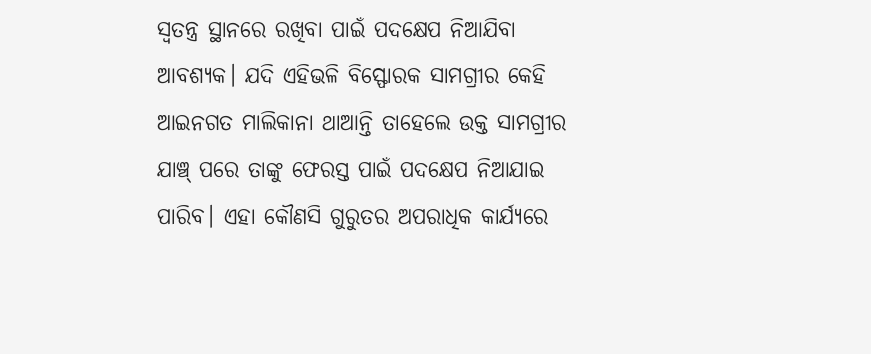ସ୍ବତନ୍ତ୍ର ସ୍ଥାନରେ ରଖିବା ପାଇଁ ପଦକ୍ଷେପ ନିଆଯିବା ଆବଶ୍ୟକ। ଯଦି ଏହିଭଳି ବିସ୍ଫୋରକ ସାମଗ୍ରୀର କେହି ଆଇନଗତ ମାଲିକାନା ଥାଆନ୍ତି ତାହେଲେ ଉକ୍ତ ସାମଗ୍ରୀର ଯାଞ୍ଚ୍ ପରେ ତାଙ୍କୁ ଫେରସ୍ତ ପାଇଁ ପଦକ୍ଷେପ ନିଆଯାଇ ପାରିବ। ଏହା କୌଣସି ଗୁରୁତର ଅପରାଧିକ କାର୍ଯ୍ୟରେ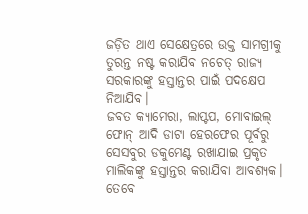ଜଡ଼ିତ ଥାଏ ସେକ୍ଷେତ୍ରରେ ଉକ୍ତ ସାମଗ୍ରୀକୁ ତୁରନ୍ତ ନଷ୍ଟ କରାଯିବ ନଚେତ୍ ରାଜ୍ୟ ସରକାରଙ୍କୁ ହସ୍ତାନ୍ତର ପାଇଁ ପଦକ୍ଷେପ ନିଆଯିବ।
ଜବତ କ୍ୟାମେରା, ଲାପ୍ଟପ, ମୋବାଇଲ୍ ଫୋନ୍ ଆଦି ଡାଟା ହେରଫେର ପୂର୍ବରୁ ସେସବୁର ଡକୁମେଣ୍ଟ ରଖାଯାଇ ପ୍ରକୃତ ମାଲିକଙ୍କୁ ହସ୍ତାନ୍ତର କରାଯିବା ଆବଶ୍ୟକ। ତେବେ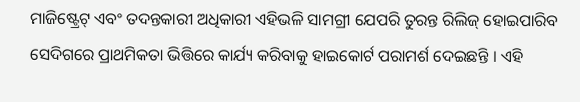ମାଜିଷ୍ଟ୍ରେଟ୍ ଏବଂ ତଦନ୍ତକାରୀ ଅଧିକାରୀ ଏହିଭଳି ସାମଗ୍ରୀ ଯେପରି ତୁରନ୍ତ ରିଲିଜ୍ ହୋଇପାରିବ ସେଦିଗରେ ପ୍ରାଥମିକତା ଭିତ୍ତିରେ କାର୍ଯ୍ୟ କରିବାକୁ ହାଇକୋର୍ଟ ପରାମର୍ଶ ଦେଇଛନ୍ତି । ଏହି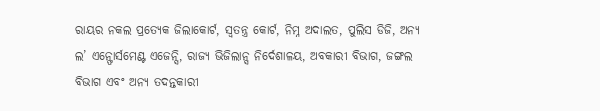ରାୟର ନକଲ ପ୍ରତ୍ୟେକ ଜିଲାକୋର୍ଟ, ସ୍ବତନ୍ତ୍ର କୋର୍ଟ, ନିମ୍ନ ଅଦାଲତ, ପୁଲିସ ଡିଜି, ଅନ୍ୟ ଲ’ ଏନ୍ଫୋର୍ସମେଣ୍ଟ ଏଜେନ୍ସି, ରାଜ୍ୟ ଭିଜିଲାନ୍ସ ନିର୍ଦେଶାଳୟ, ଅବକାରୀ ବିଭାଗ, ଜଙ୍ଗଲ ବିଭାଗ ଏବଂ ଅନ୍ୟ ତଦନ୍ତକାରୀ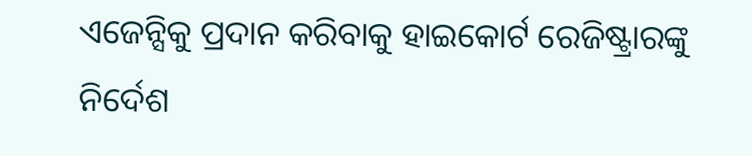ଏଜେନ୍ସିକୁ ପ୍ରଦାନ କରିବାକୁ ହାଇକୋର୍ଟ ରେଜିଷ୍ଟ୍ରାରଙ୍କୁ ନିର୍ଦେଶ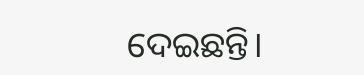ଦେଇଛନ୍ତି।